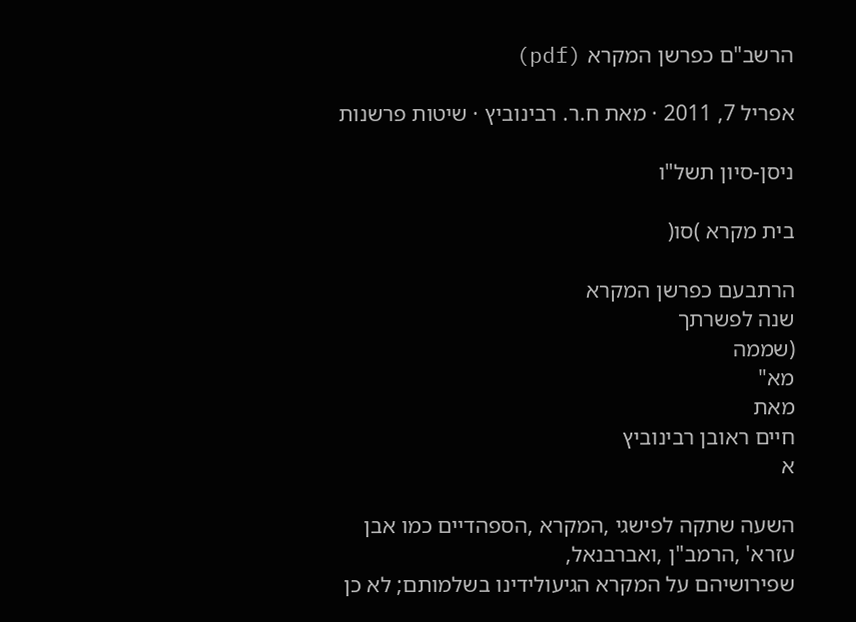הרשב"ם כפרשן המקרא (pdf)

אפריל 7, 2011 · מאת ח.ר. רבינוביץ · שיטות פרשנות

ניסן-סיון תשל"ו

בית מקרא )סו(

הרתבעם כפרשן המקרא
שנה לפשרתך
(שממה
מא"
מאת
חיים ראובן רבינוביץ
א

השעה שתקה לפישגי ,המקרא ,הספהדיים כמו אבן עזרא' ,הרמב"ן ,ואברבנאל,
שפירושיהם על המקרא הגיעולידינו בשלמותם; לא כן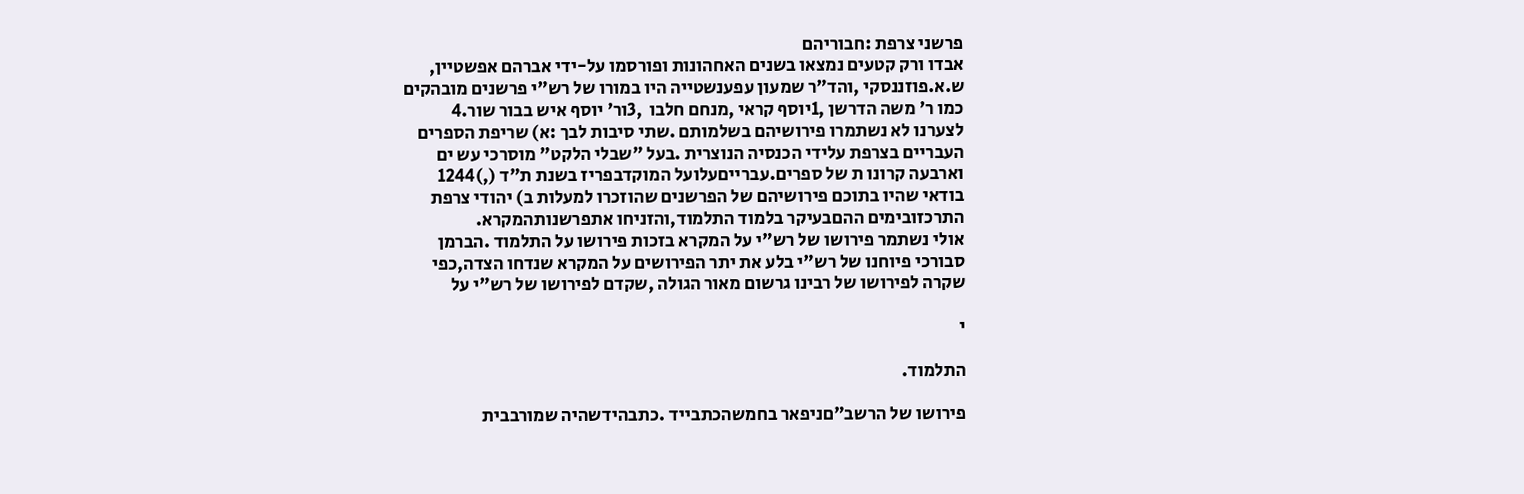פרשני צרפת :חבוריהם
אבדו ורק קטעים נמצאו בשנים האחהונות ופורסמו על-ידי אברהם אפשטיין,
ש.א.פוזננסקי ,והד"ר שמעון עפענשטייה היו במורו של רש"י פרשנים מובהקים
כמו ר' משה הדרשן ,1יוסף קראי ,מנחם חלבו  ,3ור' יוסף איש בבור שור.4
לצערנו לא נשתמרו פירושיהם בשלמותם .שתי סיבות לבך :א) שריפת הספרים
העבריים בצרפת עלידי הכנסיה הנוצרית .בעל "שבלי הלקט" מוסרכי עש ים
וארבעה קרונו ת של ספרים.עברייםעלועל המוקדבפריז בשנת ת"ד (,)1244
בודאי שהיו בתוכם פירושיהם של הפרשנים שהוזכרו למעלות ב) יהודי צרפת
התרכזובימים ההםבעיקר בלמוד התלמוד,והזניחו אתפרשנותהמקרא.
אולי נשתמר פירושו של רש"י על המקרא בזכות פירושו על התלמוד .הברמן
סבורכי פיוחנו של רש"י בלע את יתר הפירושים על המקרא שנדחו הצדה,כפי
שקרה לפירושו של רבינו גרשום מאור הגולה ,שקדם לפירושו של רש"י על

י

התלמוד.

פירושו של הרשב"םניפאר בחמשהכתבייד .כתבהידשהיה שמורבבית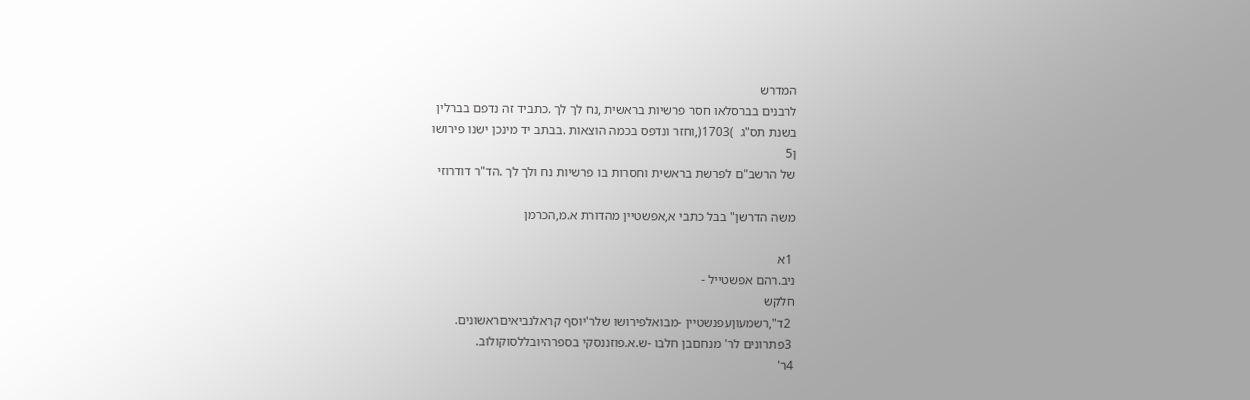המדרש
לרבנים בברסלאו חסר פרשיות בראשית ,נח לך לך .כתביד זה נדפם בברלין
בשנת תס"ג  )1703(,וחזר ונדפס בכמה הוצאות .בבתב יד מינכן ישנו פירושו
ן5
של הרשב"ם לפרשת בראשית וחסרות בו פרשיות נח ולך לך .הד"ר דודרוזי

משה הדרשן" בבל כתבי א,אפשטיין מהדורת א.מ,הכרמן

 1א
ניב.רהם אפשטייל -
חלקש
 2ד",רשמעוןעפנשטיין -מבואלפירושו שלר'יוסף קראלנביאיםראשונים.
 3פתרונים לר' מנחםבן חלבו -ש.א.פוזננסקי בספרהיובללסוקולוב.
4ר'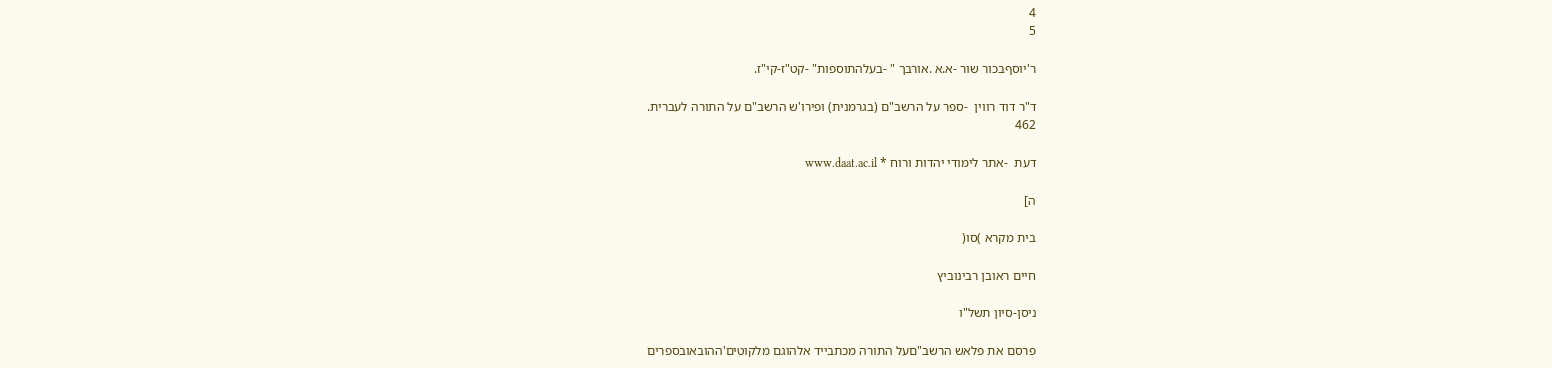4
5

ר'יוסףבכור שור -א.א .אורבך " -בעלהתוספות" -קט"ז-קי"ז.

ד"ר דוד רווין  -ספר על הרשב"ם (בגרמנית) ופירו'ש הרשב"ם על התורה לעברית.
462

דעת  -אתר לימודי יהדות ורוח * www.daat.ac.il

ה]

בית מקרא )סו(

חיים ראובן רבינוביץ

ניסן-סיון תשל"ו

פרסם את פלאש הרשב"םעל התורה מכתבייד אלהוגם מלקוטים'ההובאובספרים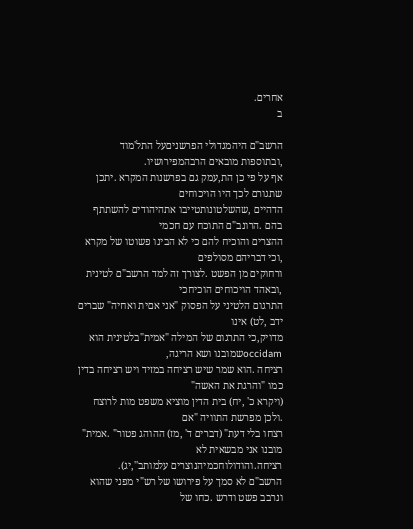אחרים.
ב

הרשב"ם היהמגדולי הפרשניםעל התל'מוד ,ובתוספות מובאים הרבהמפירושיו.
אף על פי כן הת,עמק גם בפרשנות המקרא .יתכן שתגורם לכך היו הויכוחים
הדהיים ,שהשלטונותטייבו אתהיהודים להשתתף בהם .הרונב"ם התוכח עם חכמי
ההצרים והוכיח להם כי לא הבינו פשוטו של מקרא ,וכי דבריהם מסולפים
ורחוקים מן הפשט .לצורך זה למד הרשב"ם לטינית ,ובאהד הויכוחים הוכיחכי
התרגום הלטיני על הפסוק "אני אםית ואחיה" שברים ידב ,לט) אינו
מדויק,כי התרגום של המילה "אמית"בלטינית הוא  occidamשמובנו ושא הריגה,
רציחה .הוא שמר שיש רציחה במזיד ויש רציחה בדין כמו "והרגת את האשה"
(ויקרא כ' ,יח) בית הדין מוציא משפט מות לרוצח .ולכן מפרשת התוויה "אם
רצחו בלי דעת" (דברים ד' ,מז) ההוהג פטור" .אמית" מובנו אני מבשאית לא
רציחה.והודולוחכמיהנוצרים עלמותב'',יג).
הרשב"ם לא סמך על פירושו של רש"י מפני שהוא ונרבב פשט ודרש .כחו של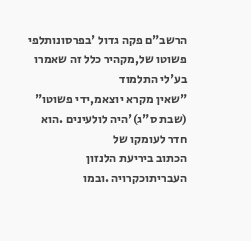הרשב"ם פקה גדול 'בפרסונותלפי פשוטו של,מקהיר כלל זה שאמרו בע'לי התלמוד
"שאין מקרא יוצאמ,ידי פשוטו" (שבת ס"ג)'היה לולעינים .הוא חדר לעומקו של
הכתוב ביריעת הלנזון העבריתוכקרויה .ובמו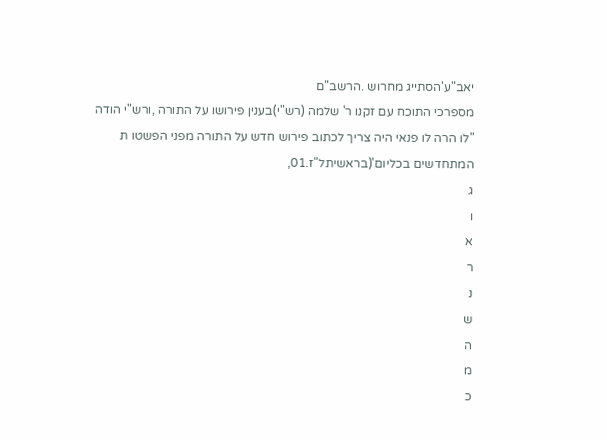יאב"ע'הסתייג מחרוש .הרשב"ם
מספרכי התוכח עם זקנו ר' שלמה (רש"י)בענין פירושו על התורה ,ורש"י הודה
"לו הרה לו פנאי היה צריך לכתוב פירוש חדש על התורה מפני הפשטו ת
המתחדשים בכליום'(בראשיתל"ז.01,
ג
ו
א
ר
נ
ש
ה
מ
כ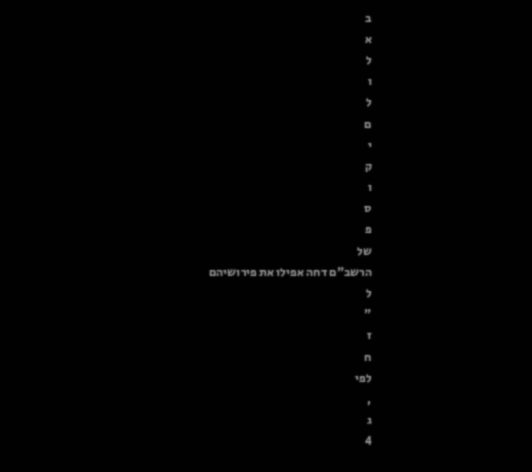ב
א
ל
ו
ל
ם
י
ק
ו
ס
פ
של
הרשב"ם דחה אפילו את פירושיהם
ל
"
ז
ח
לפי
,
ג
4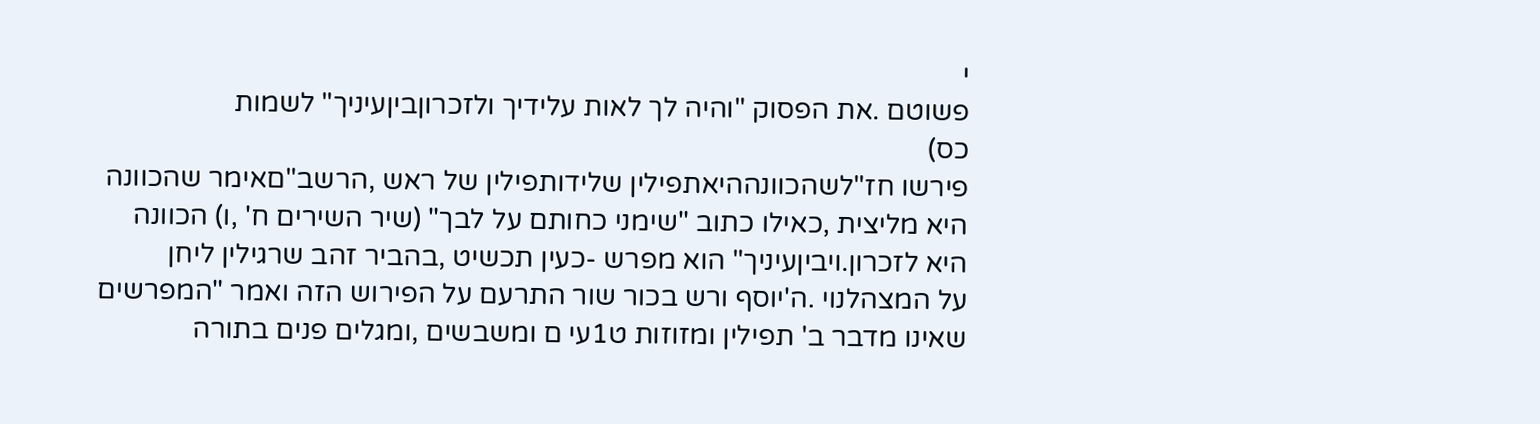י
פשוטם .את הפסוק "והיה לך לאות עלידיך ולזכרוןביןעיניך" לשמות
כס)
פירשו חז"לשהכוונההיאתפילין שלידותפילין של ראש ,הרשב"םאימר שהכוונה
היא מליצית ,כאילו כתוב "שימני כחותם על לבך" (שיר השירים ח' ,ו) הכוונה
היא לזכרון.ויביןעיניך" הוא מפרש -כעין תכשיט ,בהביר זהב שרגילין ליחן
על המצהלנוי .ה'יוסף ורש בכור שור התרעם על הפירוש הזה ואמר "המפרשים
שאינו מדבר ב' תפילין ומזוזות ט1עי ם ומשבשים ,ומגלים פנים בתורה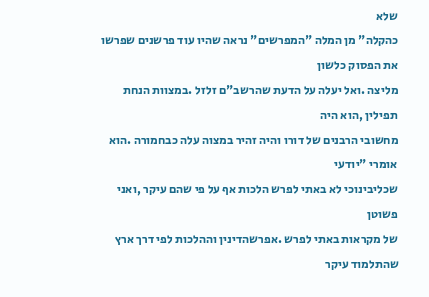שלא
כהקלה" מן המלה "המפרשים" נראה שהיו עוד פרשנים שפרשו את הפסוק כלשון
מליצה .ואל יעלה על הדעת שהרשב"ם זלזל .במצוות הנחת תפילין ,הוא היה
מחשובי הרבנים של דורו והיה זהיר במצוה עלה כבחמורה .הוא אומרי "יודעי
שכליבינוכי לא באתי לפרש הלכות אף על פי שהם עיקר ,ואני פשוטן
של מקראות באתי לפרש .אפרשהדינין וההלכות לפי דרך ארץ שהתלמוד עיקר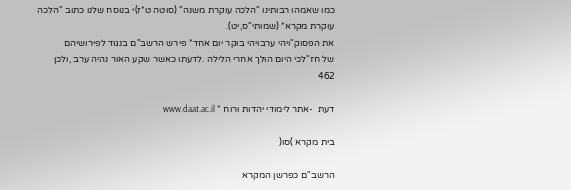כמו שאמהו רבותינו "הלכה עוקרת משנה" (סוטה ט*ז)י בנוסח שלנו כתוב "הלכה
עוקרת מקרא* (שמותי"ס,יט).
את הפסוק"ויהי ערבויהי בוקר יום אחד* פירש הרשב"ם בנגוד לפירושיהם
של חז"לכי היום הולך אחרי הלילה .לדעתו כאשר שקע האור נהיה ערב ,ולכן
462

דעת  -אתר לימודי יהדות ורוח * www.daat.ac.il

בית מקרא )סו(

הרשב"ם כפרשן המקרא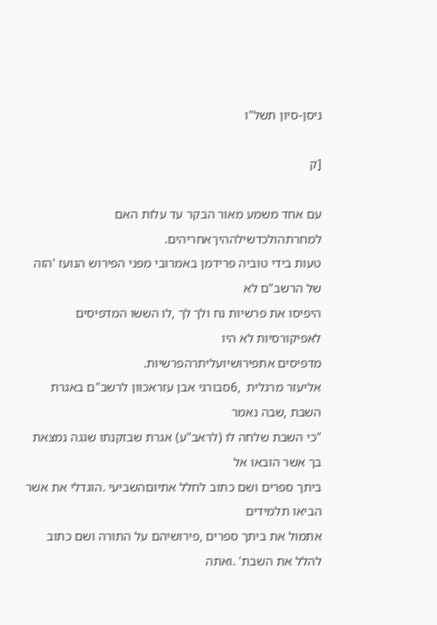ניסן-סיון תשל"ו

[ק

עם אחד משמע מאור הבקר עד עלות האם למחרתהולכדשילההיךאחריהים.
טעות בידי טוביה פרידמן באמרובי מפני הפירוש הנועז 'הזה של הרשב"ם לא
היפיסו את פרשיות נח ולך לך ,לו הששו המדפיסים לאפיקורסיות לא היו
מדפיסים אתפירושיועליתרהפרשיות.
אליעזר מרגלית  ,6סבורגי אבן עזראכוון לרשב"ם באגרת השבת ,שבה נאמר
"כי השבת שלחה לו (לראב"ע) אגרת שבזקנתו שגגה נמצאת בך אשר הובאו אל
ביתך ספרים ושם כתוב לחלל אתיוםהשביעי .הוגדלי את אשר הביאו תלמידים
אתמול את ביתך ספרים ,פירושיהם על התורה ושם כתוב להלל את השבת' .ואתה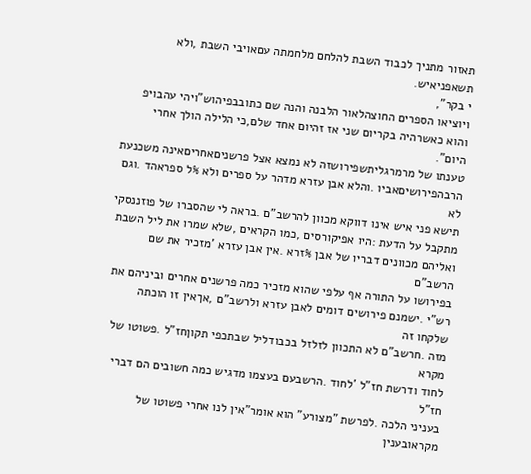תאזור מתניך לכבוד השבת להלחם מלחמתה עםאויבי השבת ,ולא תשאפניאיש.
י בקר",
ויוציאו הספרים החוצהלאור הלבנה והנה שם כתובבפיהוש"ויהי עהבויפ
והוא כאשרהיה בקריום שני אז זהיום אחד שלם,כי הלילה הולך אחרי היום".
טענתו של מרמרגליתשפירושזה לא נמצא אצל פרשניםאחריםאינה משכנעת
הרבהפירושיםאביו .והלא אבן עזרא מדהר על ספרים ולא %ל ספראהד .וגם לא
תישא פני איש אינו דווקא מכוון להרשב"ם .בראה לי שהסברו של פוזננסקי
מתקבל על הדעת :היו אפיקורסים ,כמו הקראים ,שלא שמרו את ליל השבת
ואליהם מכוונים דבריו של אבן %זרא .אין אבן עזרא 'מזכיר את שם הרשב"ם
בפירושו על התורה אף עלפי שהוא מזכיר כמה פרשנים אחרים וביניהם את
רש"י .ישמנם פירושים דומים לאבן עזרא ולרשב"ם ,אךאין זו הוכתה שלקחו זה
מזה .חרשב"ם לא התכוון לזלזל בכבודליל שבתכפי תקוןחז"ל .פשוטו של מקרא
לחוד ודרשת חז"ל 'לחוד .הרשבעם בעצמו מדגיש כמה חשובים הם דברי חז"ל
בעניני הלכה .לפרשת "מצורע" הוא אומר"אין לנו אחרי פשוטו של מקראובענין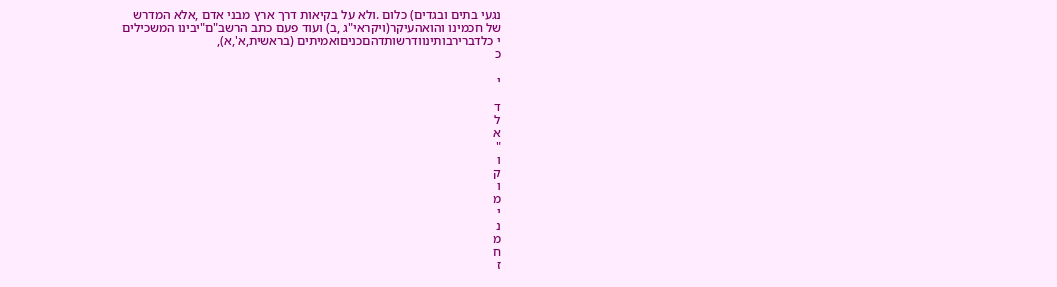נגעי בתים ובגדים) כלום .ולא על בקיאות דרך ארץ מבני אדם ,אלא המדרש
של חכמינו והואהעיקר(ויקראי"ג ,ב) ועוד פעם כתב הרשב"ם"יבינו המשכילים
י כלדברירבותינוודרשותדהםכניםואמיתים (בראשית,א',א),
כ

י

ד
ל
א
"
ו
ק
ו
מ
י
נ
מ
ח
ז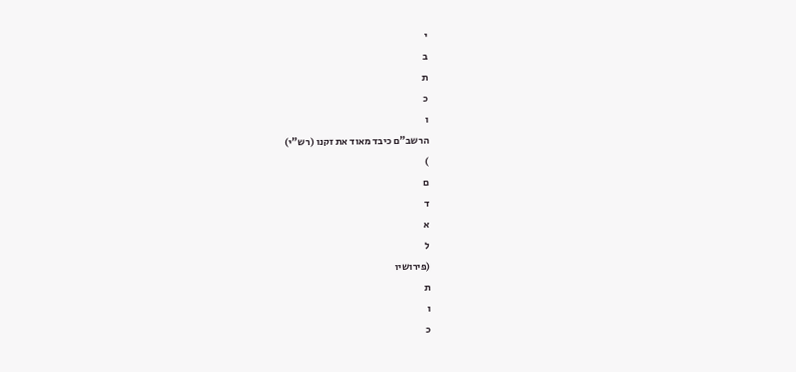י
ב
ת
כ
ו
הרשב"ם כיבד מאוד את זקנו (רש"י)
)
ם
ד
א
ל
(פירושיו
ת
ו
כ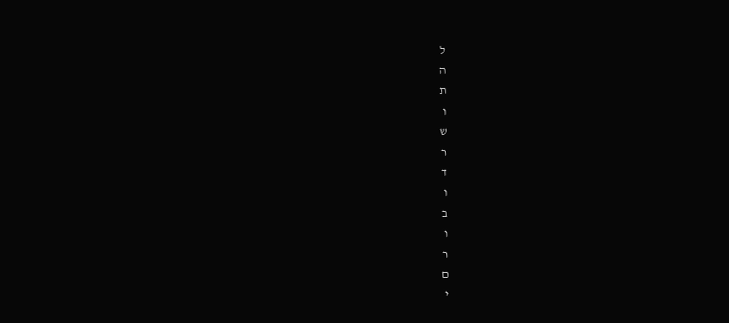ל
ה
ת
ו
ש
ר
ד
ו
ב
ו
ר
ם
י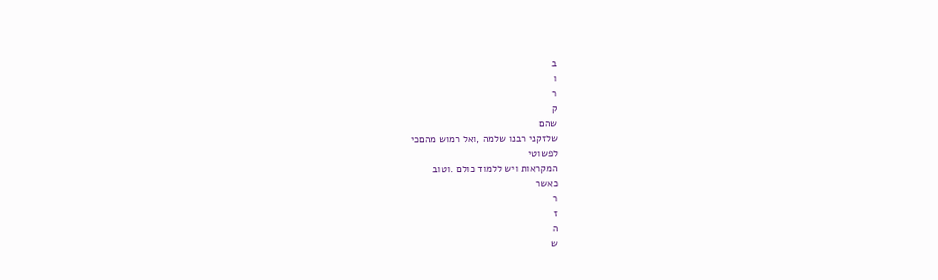ב
ו
ר
ק
שהם
שלזקני רבנו שלמה ,ואל רמוש מהםכי
לפשוטי
המקראות ויש ללמוד כולם .וטוב
כאשר
ר
ז
ה
ש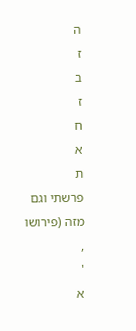ה
ז
ב
ז
ח
א
ת
פרשתי וגם מזה (פירושו
,
'
א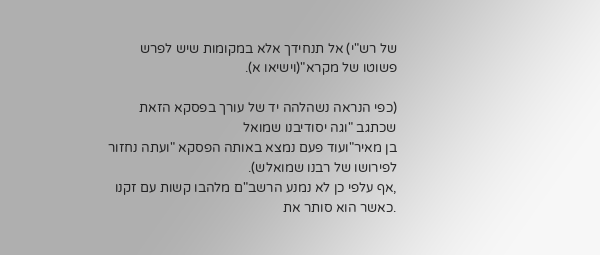של רש"י) אל תנחידך אלא במקומות שיש לפרש פשוטו של מקרא"(וישיאו א).

(כפי הנראה נשהלהה יד של עורך בפסקא הזאת שכתגב "וגה יסודיבנו שמואל
בן מאיר"ועוד פעם נמצא באותה הפסקא "ועתה נחזור לפירושו של רבנו שמואלש).
,אף עלפי כן לא נמנע הרשב"ם מלהבו קשות עם זקנו .כאשר הוא סותר את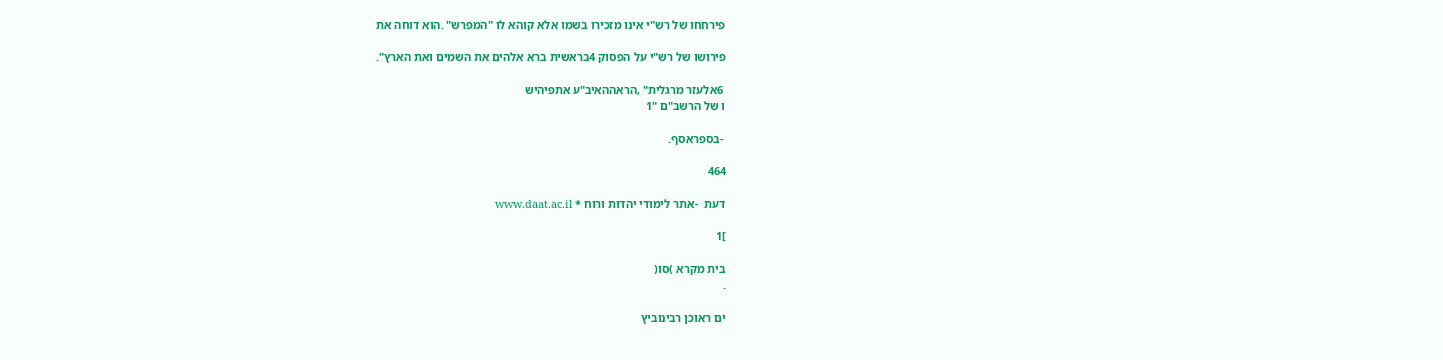פירחחו של רש"י אינו מזכירו בשמו אלא קוהא לו "המפרש" .הוא דוחה את

פירושו של רש"י על הפסוק 4בראשית ברא אלהים את השמים ואת הארץ".

 6אלעזר מרגלית" ,הראההאיב"ע אתפיהיש
ו של הרשב"ם "1

 -בספראסף.

464

דעת  -אתר לימודי יהדות ורוח * www.daat.ac.il

]1

בית מקרא )סו(
.

ים ראוכן רבינוביץ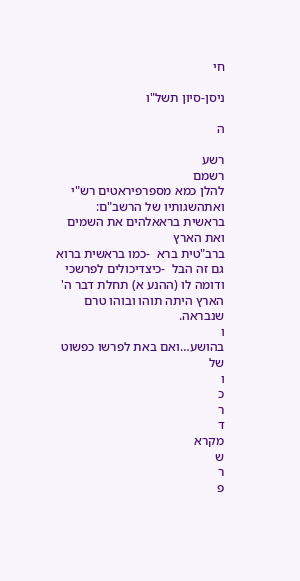חי

ניסן-סיון תשל"ו

ה

רשע
רשמם
להלן כמא מספרפיראטים רש"י ואתהשגותיו של הרשב"ם:
בראשית בראאלהים את השמים ואת הארץ
ברב"טית ברא  -כמו בראשית ברוא
גם זה הבל  -כיצדיכולים לפרשכי
ודומה לו (ההנע א) תחלת דבר ה'
הארץ היתה תוהו ובוהו טרם שנבראה.
ו
בהושע…ואם באת לפרשו כפשוט
של
ו
כ
ר
ד
מקרא
ש
ר
פ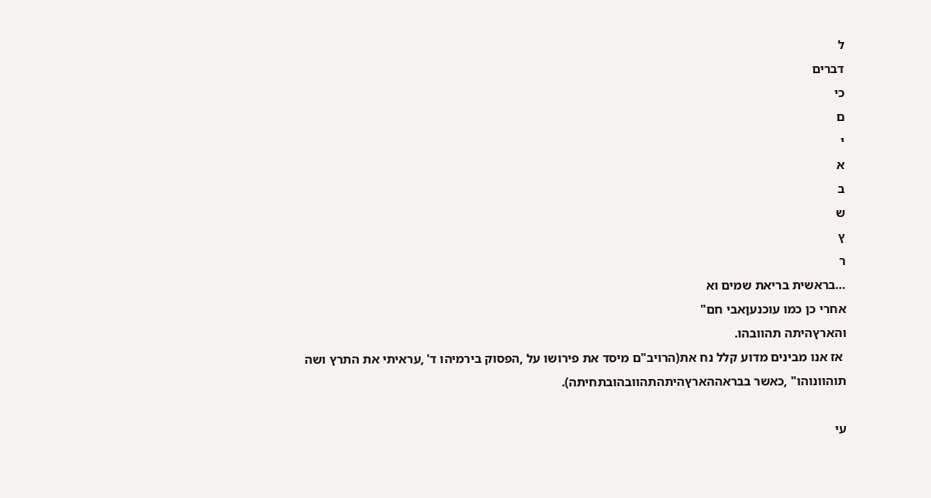ל
דברים
כי
ם
י
א
ב
ש
ץ
ר
…בראשית בריאת שמים וא
אחרי כן כמו עוכנעןאבי חם"
והארץהיתה תהוובהו.
 אז אנו מבינים מדוע קלל נח את(הרויב"ם מיסד את פירושו על ,הפסוק בירמיהו ד' ,עראיתי את התרץ ושה
תוהוונוהו" ,כאשר בבראההארץהיתהתהוובהובתחיתה).

עי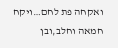ואקחה פת לחם…ויקח חמאה וחלב,ובן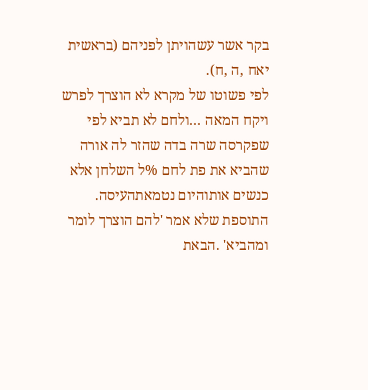בקר אשר עשהויתן לפניהם (בראשית
יאח ,ה ,ח).
לפי פשוטו של מקרא לא הוצרך לפרש
ויקח המאה …ולחם לא תביא לפי
שפקרסה שרה בדה שהזר לה אורה
שהביא את פת לחם %ל השלחן אלא
כנשים אותוהיום נטמאתהעיסה.
התוספת שלא אמר 'להם הוצרך לומר
ומהביא' .הבאת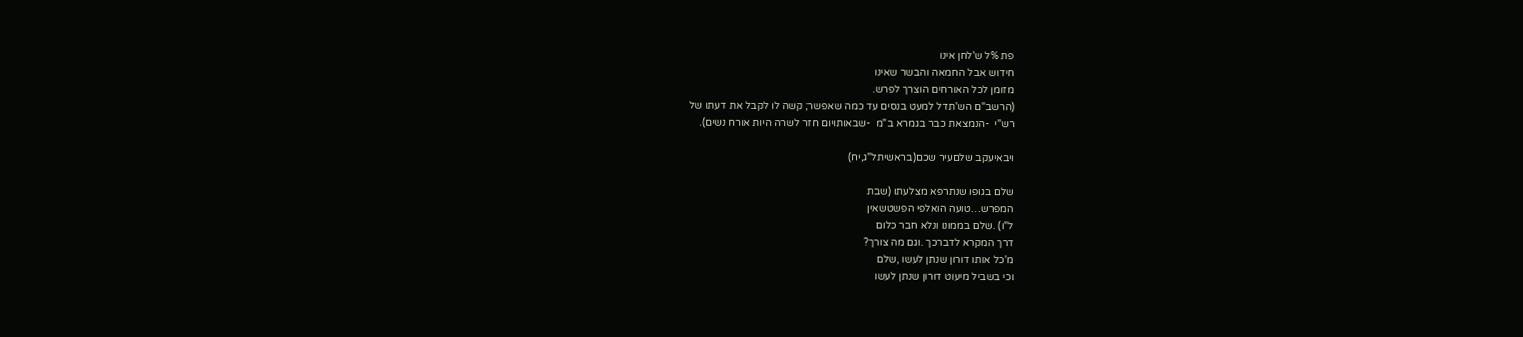פת %ל ש'לחן אינו
חידוש אבל החמאה והבשר שאינו
מזומן לכל האורחים הוצרך לפרש.
(הרשב"ם הש'תדל למעט בנסים עד כמה שאפשר; קשה לו לקבל את דעתו של
רש"י  -הנמצאת כבר בגמרא ב"מ  -שבאותויום חזר לשרה היות אורח נשים).

ויבאיעקב שלםעיר שכם(בראשיתל"ג,יח)

שלם בגופו שנתרפא מצלעתו (שבת
המפרש…טועה הואלפי הפשטשאין
ל"ו) .שלם בממונו ונלא חבר כלום
דרך המקרא לדברכך .וגם מה צורך?
מ'כל אותו דורון שנתן לעשו ,שלם
וכי בשביל מיעוט דורון שנתן לעשו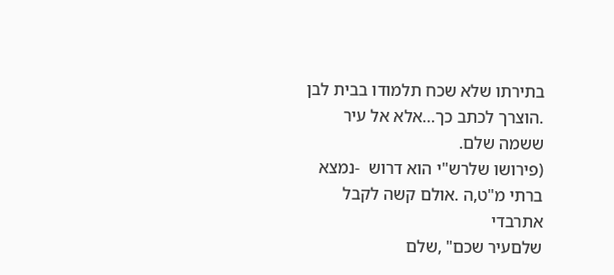בתירתו שלא שכח תלמודו בבית לבן .הוצרך לכתב כך…אלא אל עיר
ששמה שלם.
(פירושו שלרש"י הוא דרוש  -נמצא ברתי מ"ט,ה .אולם קשה לקבל אתרבדי
שלםעיר שכם" ,שלם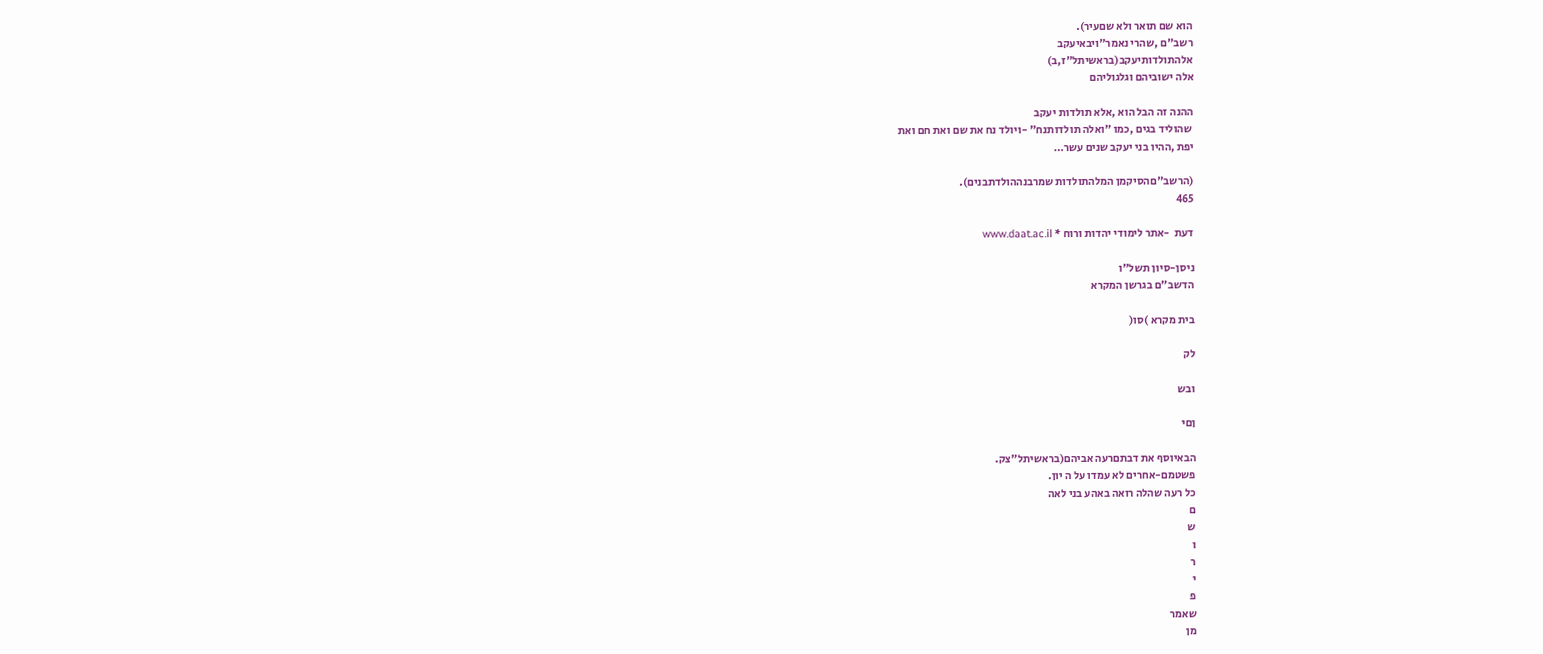הוא שם תואר ולא שםעיר).
רשב"ם ,שהרי נאמר"ויבאיעקב
אלהתולדותיעקב(בראשיתל"ז,ב)
אלה ישוביהם וגלגוליהם

ההנה זה הבל הוא ,אלא תולדות יעקב
 שהוליד בגים ,כמו "ואלה תולדותנח" -ויולד נח את שם ואת חם ואת
יפת ,ההיו בני יעקב שנים עשר…

(הרשב"םהסיקמן המלהתולדות שמרבנההולדתבנים).
465

דעת  -אתר לימודי יהדות ורוח * www.daat.ac.il

ניסן-סיון תשל"ו
הדשב"ם בגרשן המקרא

בית מקרא )סו(

לק

ובש

ןםי

הבאיוסף את דבתםרעה אביהם(בראשיתל"צק.
פשטמם-אחרים לא עמדו על ה יון.
כל רעה שהלה רואה באהע בני לאה
ם
ש
ו
ר
י
פ
שאמר
מן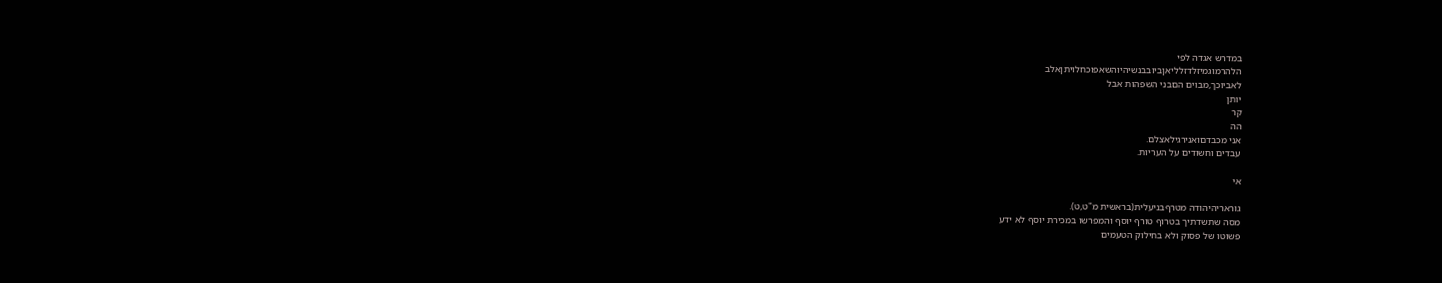במדרש אגדה לפי
הלהרמוגמיזלדזלליאןביובבנשיהיוהשאפוכחלויתןאלב
לאביוכך,מבוים הםבני השפהות אבל
יותן
קר
הה
אני מכבדםואנירגילאצלם.
עבדים וחשודים על העריות.

אי

גוראריהיהודה מטרףבניעלית(בראשית מ"ט,ט).
מסה שתשדתיך בטרוף טורף יוסף והמפרשו במכירת יוסף לא ידע
פשוטו של פסוק ולא בחילוק הטעמים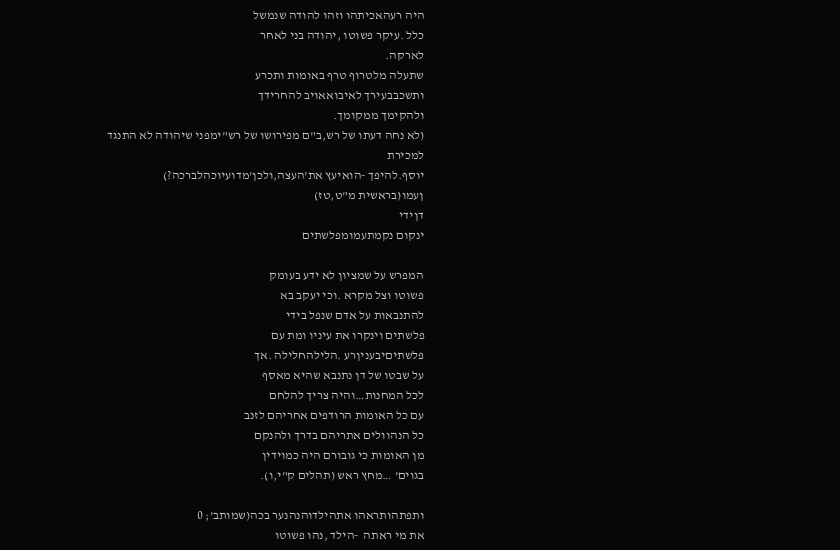היה רעהאכיתהו וזהו להודה שנמשל
כלל .עיקר פשוטו ,יהודה בני לאחר
לארקה.
שתעלה מלטרוף טרף באומות ותכרע
ותשכבבעירך לאיבואאויב להחרידך
ולהקימך ממקומך.
(לא נחה דעתו של רש,ב"ם מפירושו של רש"ימפני שיהודה לא התנגד למכירת
יוסף.להיפך -הואיעץ את'העצה,ולכן'מדועיוכהלברכה?)
ןעמו(בראשית מ"ט,טז)
דןידי
ינקום נקמתעמומפלשתים

המפרש על שמציון לא ידע בעומק
פשוטו וצל מקרא .וכי יעקב בא
להתנבאות על אדם שנפל בידי
פלשתים וינקרו את עיניו ומת עם
פלשתיםיבעניןרע .הלילהחלילה .אך
על שבטו של דן נתנבא שהיא מאסף
לכל המחנות…והיה צריך להלחם
עם כל האומות הרודפים אחריהם לזנב
כל הנהוולים אתריהם בדרך ולהנקם
מן האומות כי גובורם היה כמוידין
בגוים' …מחץ ראש (תהלים ק"י,ו).

ותפתהותראהו אתהילדוהנהנער בכה(שמותב'; 0
את מי ראתה  -הילד ,נהו פשוטו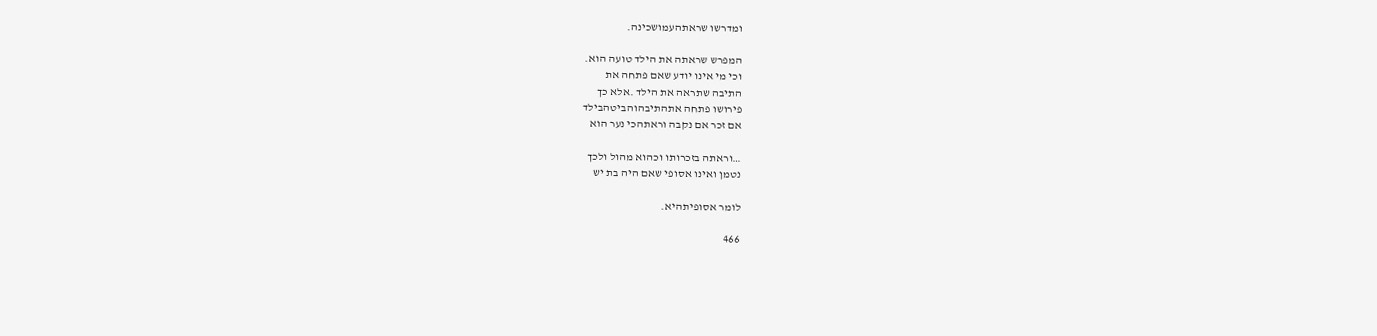ומדרשו שראתהעמושכינה.

המפרש שראתה את הילד טועה הוא.
וכי מי אינו יודע שאם פתחה את
התיבה שתראה את הילד .אלא כך
פירושו פתחה אתהתיבהוהביטהבילד
אם זכר אם נקבה וראתהכי נער הוא

…וראתה בזכרותו וכהוא מהול ולכך
נטמן ואינו אסופי שאם היה בת יש

לומר אסופיתהיא.

466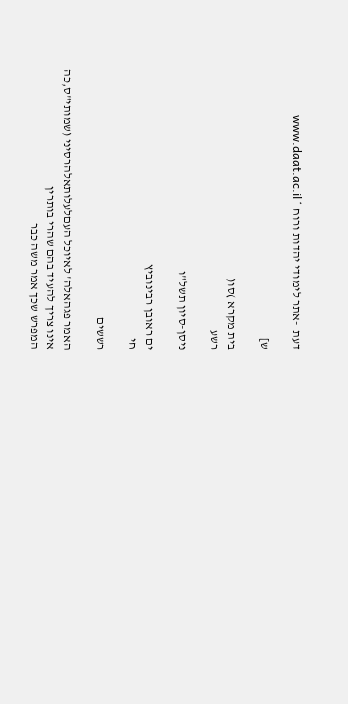דעת  -אתר לימודי יהדות ורוח * www.daat.ac.il

ש]

בית מקרא )סו(
רשע

ניסן-סיון תשל"ו

ים ראובן רבינוביץ
חי

רששים

האמר פגהאלה' לאיוכל העםלעלותאלהרסיני (שמותי"ס,כה
אינו צריך להעיד בהם שהרי בותרין
המפרש שכך אמר משה כבר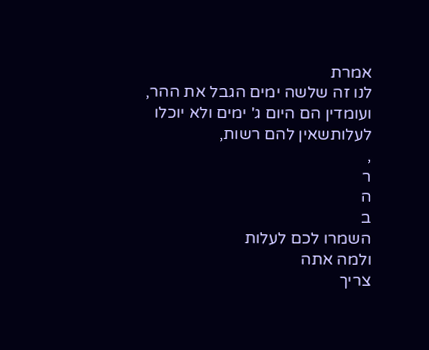אמרת
לנו זה שלשה ימים הגבל את ההר,
ועומדין הם היום ג' ימים ולא יוכלו
לעלותשאין להם רשות,
,
ר
ה
ב
השמרו לכם לעלות
ולמה אתה
צריך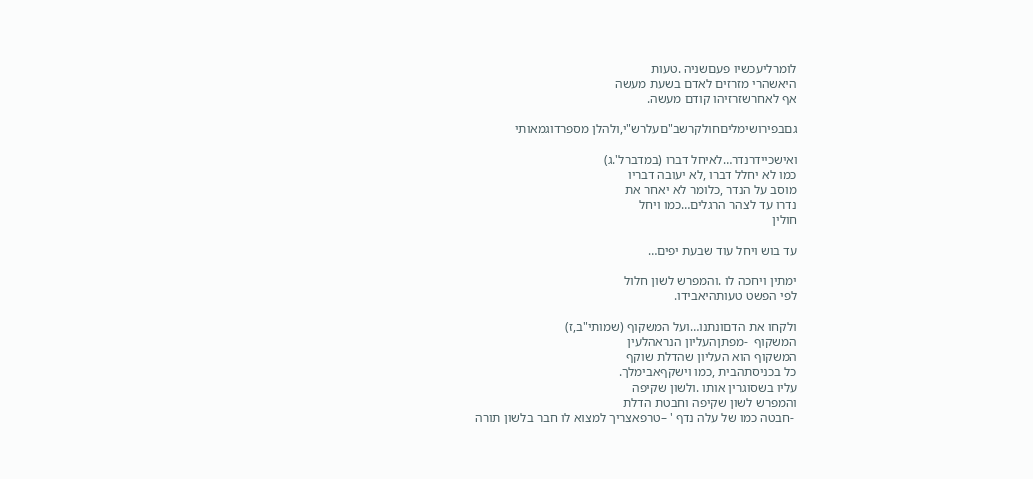לומרליעכשיו פעםשניה .טעות
היאשהרי מזרזים לאדם בשעת מעשה
אף לאחרשזרזיהו קודם מעשה.

גםבפירושימליםחולקרשב"םעלרש"י,ולהלן מספרדוגמאותי

ואישכיידרנדר…לאיחל דברו (במדברל'.ג)
כמו לא יחלל דברו ,לא יעובה דבריו
מוסב על הנדר ,כלומר לא יאחר את
נדרו עד לצהר הרגלים…כמו ויחל
חולין

עד בוש ויחל עוד שבעת יפים…

ימתין ויחכה לו .והמפרש לשון חלול
לפי הפשט טעותהיאבידו.

ולקחו את הדםונתנו…ועל המשקוף (שמותי"ב,ז)
המשקוף  -מפתןהעליון הנראהלעין
המשקוף הוא העליון שהדלת שוקף
כל בכניסתהבית ,כמו וישקףאבימלך.
עליו בשסוגרין אותו .ולשון שקיפה
והמפרש לשון שקיפה וחבטת הדלת
 -חבטה כמו של עלה נדף ' –טרפאצריך למצוא לו חבר בלשון תורה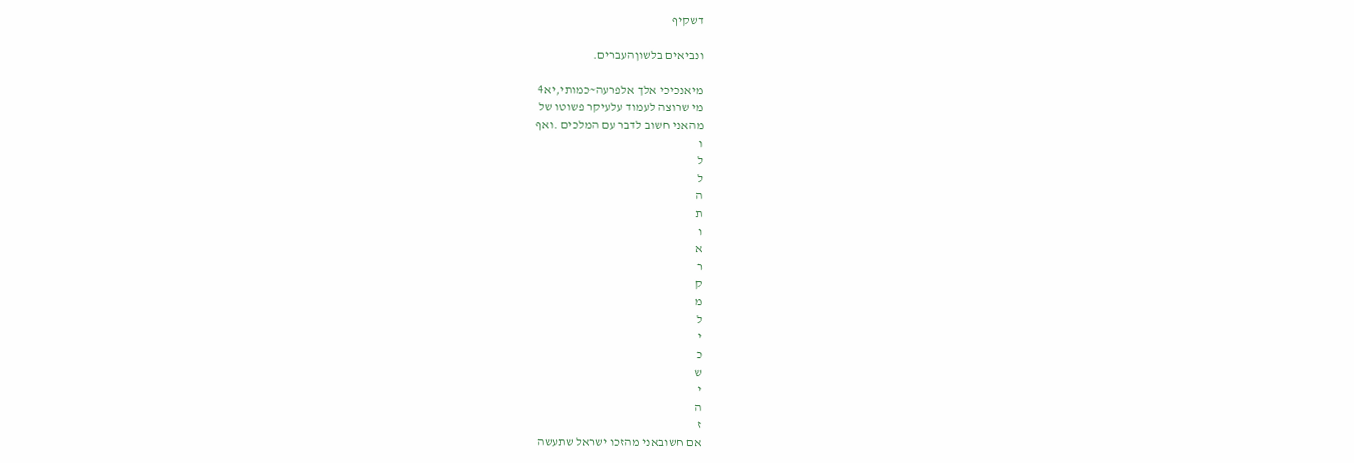דשקיף

ונביאים בלשוןהעברים.

מיאנכיכי אלך אלפרעה~כמותי,יא4
מי שרוצה לעמוד עלעיקר פשוטו של
מהאני חשוב לדבר עם המלכים .ואף
ו
ל
ל
ה
ת
ו
א
ר
ק
מ
ל
י
כ
ש
י
ה
ז
אם חשובאני מהזכו ישראל שתעשה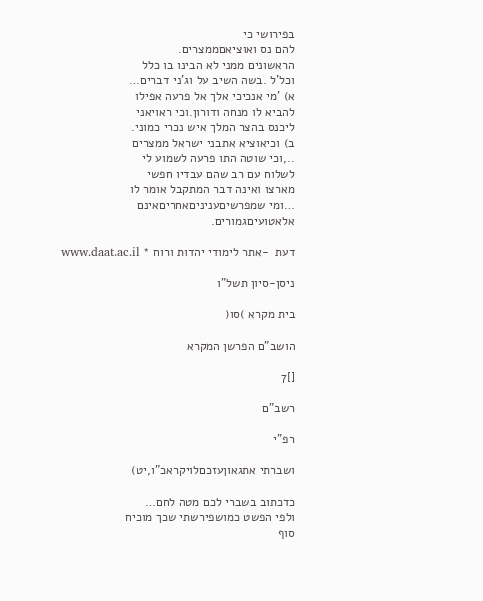בפירושי כי
להם נס ואוציאםממצרים.
הראשונים ממני לא הבינו בו כלל
וכל'ל .בשה השיב על וג'ני דברים…
א) 'מי אנכיכי אלך אל פרעה אפילו
להביא לו מנחה ודורון.וכי ראויאני
ליכנס בהצר המלך איש נכרי כמוני.
ב) וכיאוציא אתבני ישראל ממצרים
..,וכי שוטה התו פרעה לשמוע לי
לשלוח עם רב שהם עבדיו חפשי
מארצו ואינה דבר המתקבל אומר לו
…ומי שמפרשיםעניניםאחריםאינם
אלאטועיםגמורים.

דעת  -אתר לימודי יהדות ורוח * www.daat.ac.il

ניסן-סיון תשל"ו

בית מקרא )סו(

הושב"ם הפרשן המקרא

[]7

רשב"ם

רפ"י

ושברתי אתגאוןעזכםלויקראכ"ו,יט)

כדכתוב בשברי לכם מטה לחם…
ולפי הפשט כמושפירשתי שכך מוכיח
סוף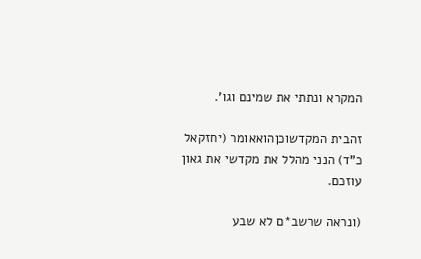המקרא ונתתי את שמינם וגו'.

זהבית המקדשוכןהואאומר (יחזקאל
כ"ד) הנני מהלל את מקדשי את גאון
עוזכם.

(ונראה שרשב*ם לא שבע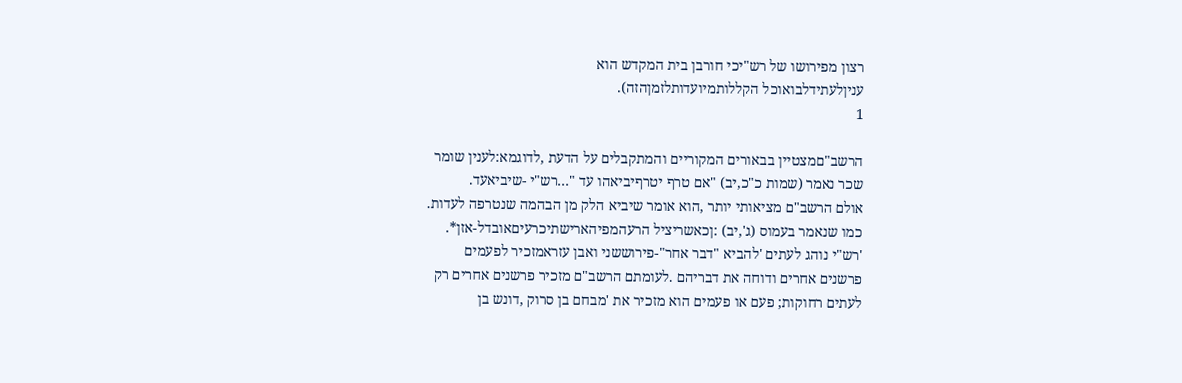רצון מפירושו של רש"יכי חורבן בית המקדש הוא
עניןלעתידלבואוכל הקללותמיועדותלזמןהזה).
1

הרשב"םמצטיין בבאורים המקוריים והמתקבלים על הדעת ,לדוגמא:לענין שומר
שכר נאמר (שמות כ"כ,יב) "אם טרף יטרףיביאהו עד "…רש"י -שיביאעד.
אולם הרשב"ם מציאותי יותר ,הוא אומר שיביא הלק מן הבהמה שנטרפה לעדות.
כמו שנאמר בעמוס (ג',יב) :ןכאשריציל הרעהמפיהארישתיכרעיםאובדל-אזן*.
'רש"י נוהג לעתים 'להביא "דבר אחר"-פירוששני ואבן עזראמזכיר לפעמים
פרשנים אחרים ודוחה את דבריהם .לעומתם הרשב"ם מזכיר פרשנים אחרים רק
לעתים רחוקות; פעם או פעמים הוא מזכיר את 'מבחם בן סרוק ,דונש בן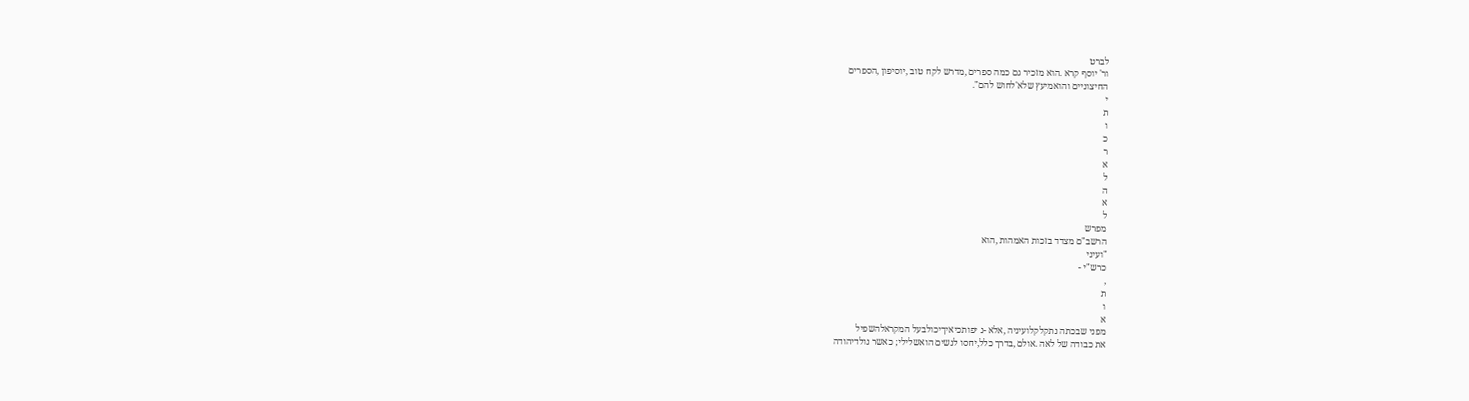לברט
ור' יוסף קרא .הוא מזכיר גם כמה ספרים ,מדרש לקח טוב ,יוסיפון ,הספרים
החיצוניים והואמיעץ שלא'לחוש להם".
י
ת
ו
כ
ר
א
ל
ה
א
ל
מפרש
הרשב"ם מצדד בזכות האמהות ,הוא
"ועיני
כרש"י -
,
ת
ו
א
מפני שבכתה נתקלקלועיניה ,אלא -נ יפותכיאיךיכולבעל המקראלהשפיל
את כבודה של לאה .אולם ,בדרך כלל,יחסו לנשים הואשלילי; כאשר נולדיהודה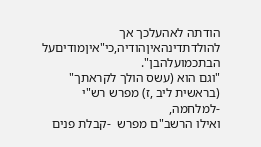הודתה לאהעלכך אך להולדתדינהאיןהודיה,כי"איןמודיםעל הבתכמועלהבן".
"וגם הוא (עשס הולך לקראתך" (בראשית ליב ,ז) מפרש רש"י  -למלחמה,
ואילו הרשב"ם מפרש  -קבלת פנים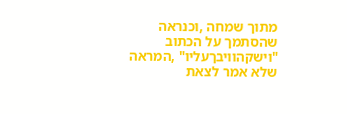מתוך שמחה ,וכנראה שהסתמך על הכתוב
"וישקהוויבךעליו" ,המראה שלא אמר לצאת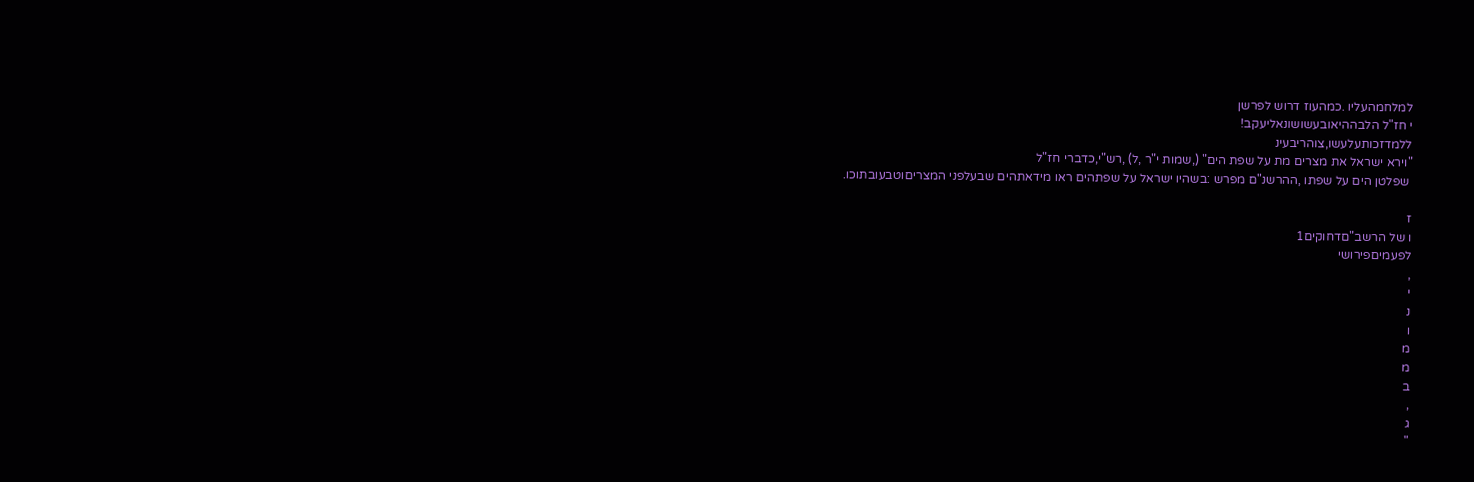למלחמהעליו .כמהעוז דרוש לפרשן
י חז"ל הלבההיאובעשושונאליעקב!
ללמדזכותעלעשו,צוהריבעינ
"וירא ישראל את מצרים מת על שפת הים" (,שמות י"ר ,ל) ,רש"י,כדברי חז"ל
 שפלטן הים על שפתו ,ההרשנ"ם מפרש :בשהיו ישראל על שפתהים ראו מידאתהים שבעלפני המצריםוטבעובתוכו.

ז
ו של הרשב"םדחוקים1
לפעמיםפירושי
,
י
נ
ו
מ
מ
ב
,
ג
"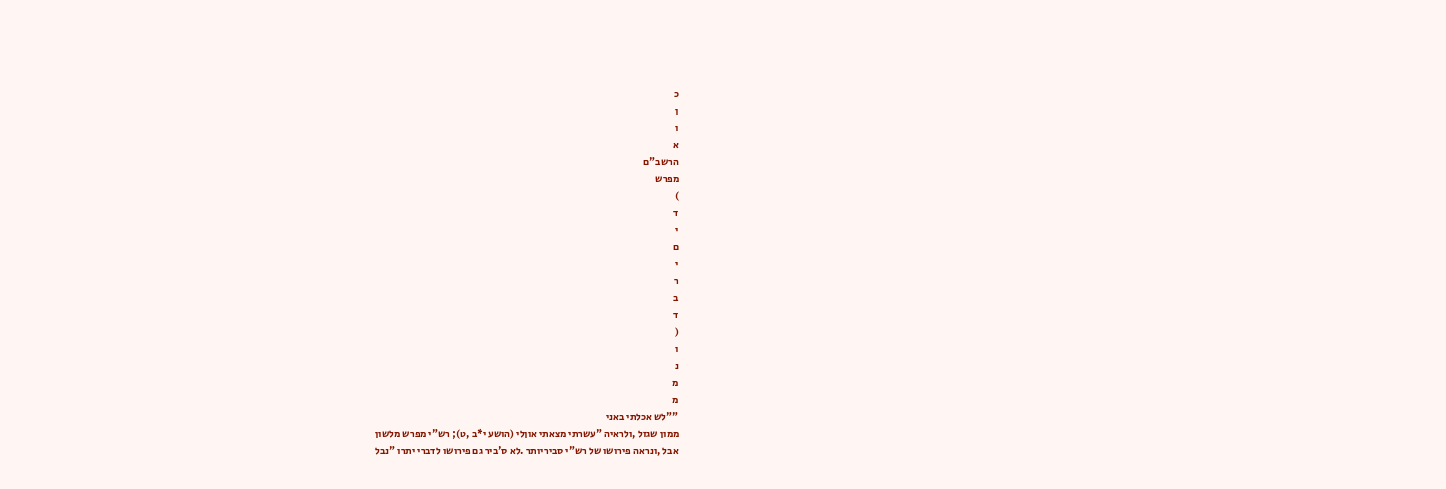כ
ן
ו
א
הרשב"ם
מפרש
)
ד
י
ם
י
ר
ב
ד
(
ו
נ
מ
מ
""לש אכלתי באני
ממון שגזל ,ולראיה "עשרתי מצאתי אוןלי (הושע י*ב ,ט); רש"י מפרש מלשון
אבל ,ונראה פירושו של רש"י סביריותר .לא ס'ביר גם פירושו לדברי יתרו "נבל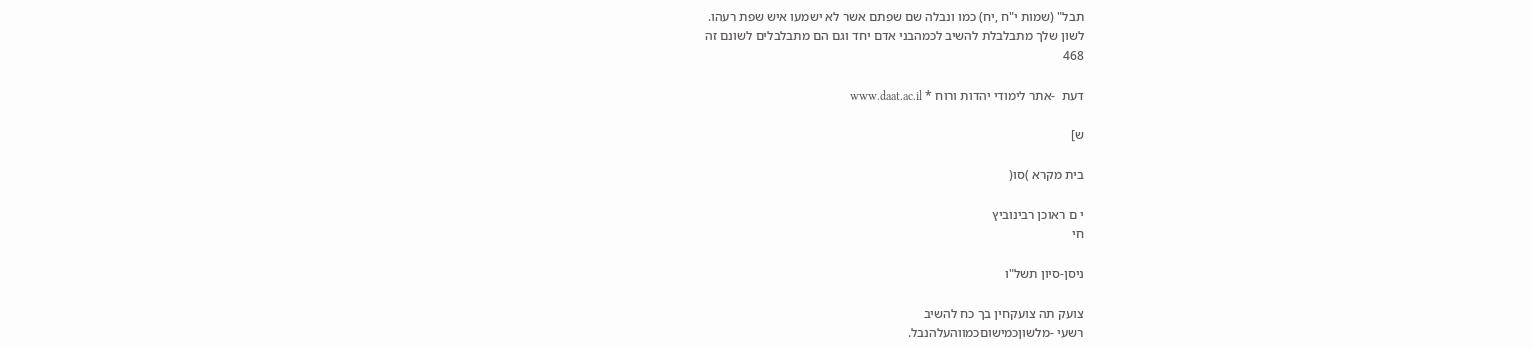תבל" (שמות י"ח ,יח) כמו ונבלה שם שפתם אשר לא ישמעו איש שפת רעהו.
לשון שלך מתבלבלת להשיב לכמהבני אדם יחד וגם הם מתבלבלים לשונם זה
468

דעת  -אתר לימודי יהדות ורוח * www.daat.ac.il

ש]

בית מקרא )סו(

י ם ראוכן רבינוביץ
חי

ניסן-סיון תשל"ו

צועק תה צועקחין בך כח להשיב
רשעי -מלשוןכמישוםכמווהעלהנבל.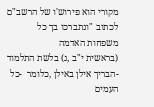מקורי הוא פירוש'ו של הרשב"ם לכתוב "ונתברכו בך כל משפחות האדמה
(בראשית י"ב ,ג) בלשת התלמוד  -הבריך אילן באילן ,כלומר  -כל העמים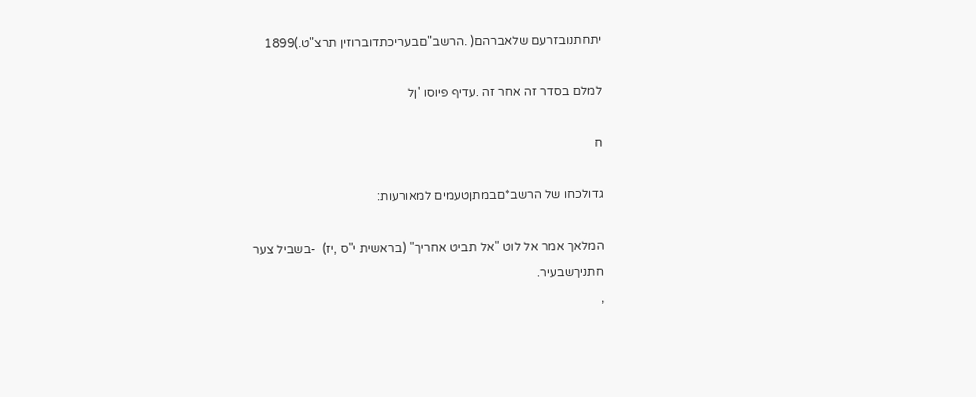יתחתנובזרעם שלאברהם( .הרשב"םבעריכתדוברוזין תרצ"ט.)1899

למלם בסדר זה אחר זה .עדיף פיוסו 'ןל

ח

גדולכחו של הרשב*םבמתןטעמים למאורעות:

המלאך אמר אל לוט "אל תביט אחריך" (בראשית י"ס ,יז)  -בשביל צער
חתניךשבעיר.
,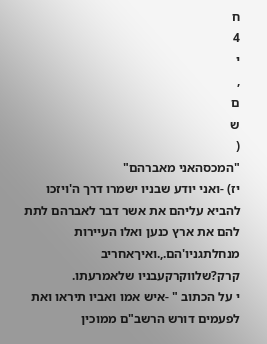ח
4
י
,
ם
ש
(
"המכסהאני מאברהם"
יז) -ואני יודע שבניו ישמרו דרך ה'ויזכו
להביא עליהם את אשר דבר לאברהם לתת להם את ארץ כנען ואלו העיירות
מנחלתגניו'הם.,.ואיךאחריב קרק?שלווקרקעבניו שלאמרעתו.
י על הכתוב " -איש אמו ואביו תיראו ואת
לפעמים דורש הרשב"ם ממוכין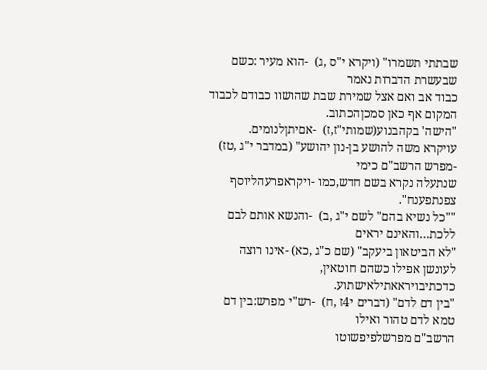שבתתי תשמרו" (ויקרא י"ס ,ג)  -הוא מעיר :כשם שבעשרת הדברות נאמר
כבוד אב ואם אצל שמירת שבת שהושוו כבודם לכבוד המקום אף כאן סמכןהכתוב.
"הישה' בקהבנוע(שמותי"ז,ז)  -אםיתןלנומים.
עויקרא משה להושע בן-נון יהושע" (במדבר י"ג ,טז)  -מפרש הרשב"ם כימי
שנתעלה נקרא בשם חדש,כמו -ויקראפרעהליוסף צפנתפענח".
""כל נשיא בהם" לשם י"ג ,ב)  -והנשא אותם לבם ללכת…והאינם יראים
"לא הביטאון ביעקב" (שם כ"ג ,כא) -אינו רוצה לעונשן אפילו כשהם חוטאין,
כדכתיבויראאתילאישתוע.
"בין דם לדם" (דברים י4ז ,ח)  -רש"י מפרש:בין דם טמא לדם טהור ואילו
הרשב"ם מפרשלפיפשוטו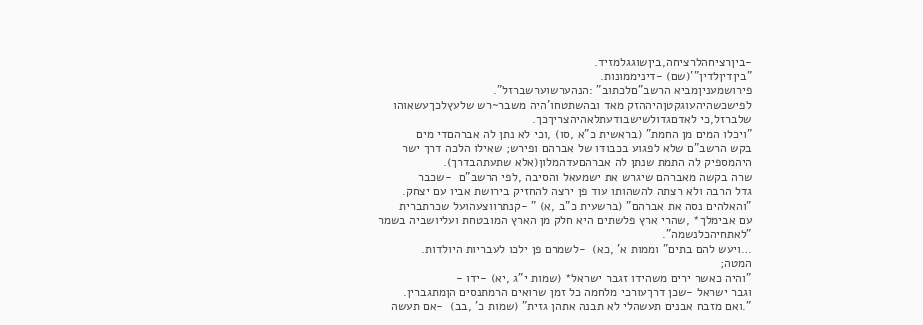-ביןרציחהלרציחה,ביןשוגגלמזיד.
"ביןדיןלדין"'(שם) -דיניממונות.
פירושמעניןמביא הרשב"םלכתוב" :הנהערשוערשברזל".
לפישכשהיהעוגקטןהיההזק מאד ובהשתטחו'היה משבר~רש שלעץלכךעשאוהו
שלברזל,כי לאדםגדולשישבודעתלאהיהצריךכך.
"ויכלו המים מן החמת" (בראשית כ"א ,סו) ,וכי לא נתן לה אברהםדי מים
בקש הרשב"ם שלא לפגוע בכבודו של אברהם ופירש; שאילו הלכה דרך ישר
היהמספיק לה התמת שנתן לה אברהםעדהמלון(אלא שתעתהבדרך).
שרה בקשה מאברהם שיגרש את ישמעאל והסיבה ,לפי הרשב"ם  -שכבר
גדל הרבה ולא רצתה להשהותו עוד פן ירצה להחזיק בירושת אביו עם יצחק.
"והאלהים נסה את אברהם" (ברשעית כ"ב ,א) " -קנתרווצעהועל שכרתברית
עם אבימלך* ,שהרי ארץ פלשתים היא חלק מן הארץ המובטחת ועליושביה בשמר
"לאתחיהכלנשמה".
…ויעש להם בתים" וממות א' ,כא)  -לשמרם פן ילכו לעבריות היולדות.
המטה;
"והיה כאשר ירים משהידו זגבר ישראל* (שמות י"ג ,יא) -ידו -
וגבר ישראל -שכן דרךעורכי מלחמה כל זמן שרואים הרמתנסים הןמתגברין.
".ואם מזבח אבנים תעשהלי לא תבנה אתהן גזית" (שמות כ' ,בב)  -אם תעשה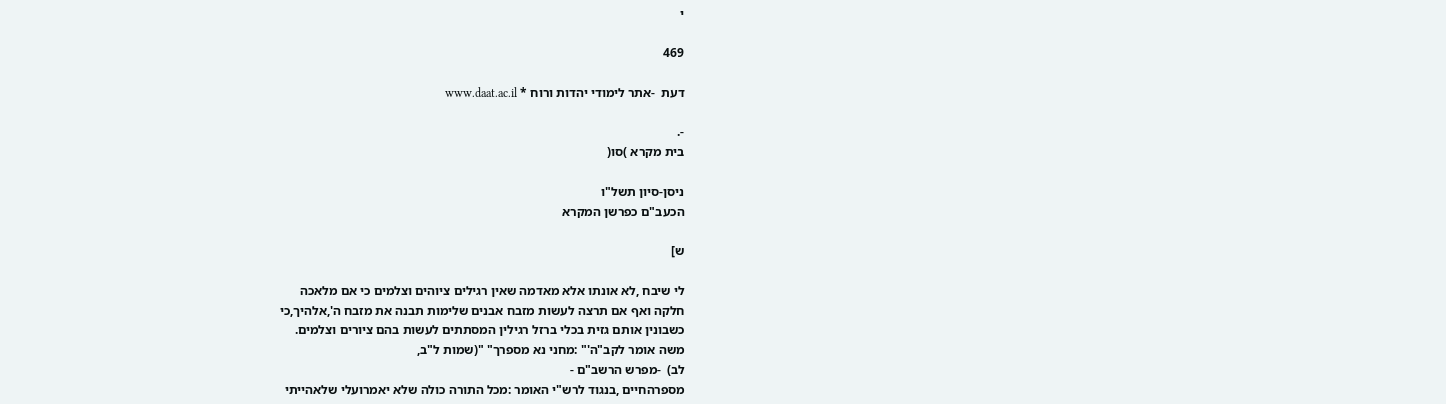י

469

דעת  -אתר לימודי יהדות ורוח * www.daat.ac.il

-.
בית מקרא )סו(

ניסן-סיון תשל"ו
הכעב"ם כפרשן המקרא

ש]

לי שיבח ,לא אונתו אלא מאדמה שאין רגילים ציוהים וצלמים כי אם מלאכה
חלקה ואף אם תרצה לעשות מזבח אבנים שלימות תבנה את מזבח ה',אלהיך,כי
כשבונין אותם גזית בכלי ברזל רגילין המסתתים לעשות בהם ציורים וצלמים.
משה אומר לקב"ה'" :מחני נא מספרך" "(שמות ל"ב,
לב)  -מפרש הרשב"ם -
מספרהחיים ,בנגוד לרש"י האומר :מכל התורה כולה שלא יאמרועלי שלאהייתי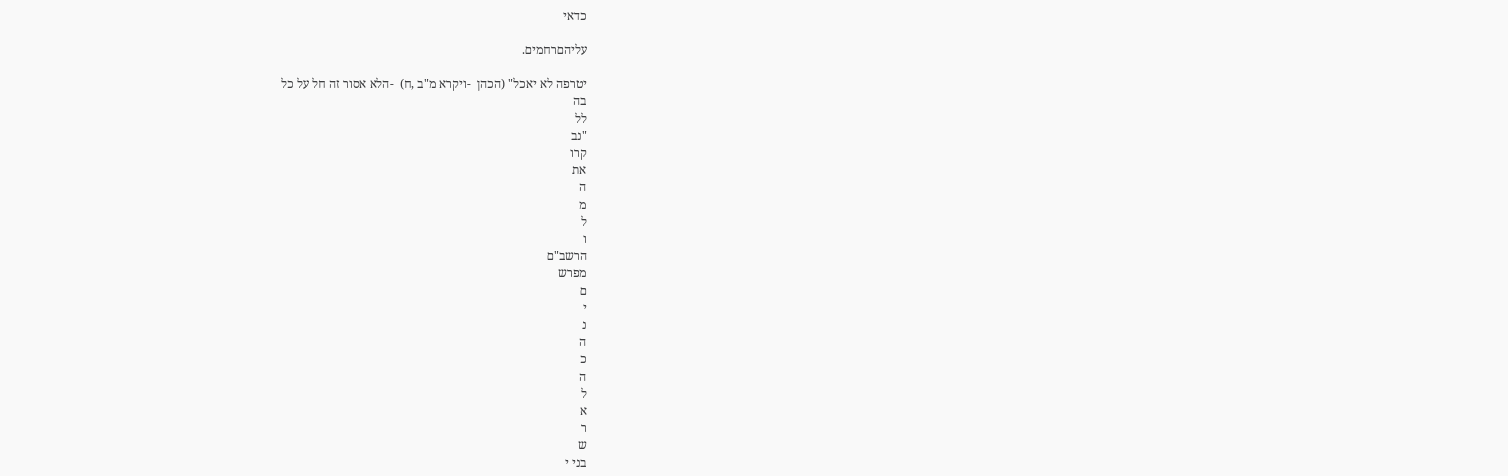כדאי

עליהםרחמים.

יטרפה לא יאכל" (הכהן  -ויקרא מ"ב ,ח)  -הלא אסור זה חל על כל
בה
לל
"נב
קרו
את
ה
מ
ל
ו
הרשב"ם
מפרש
ם
י
נ
ה
כ
ה
ל
א
ר
ש
בני י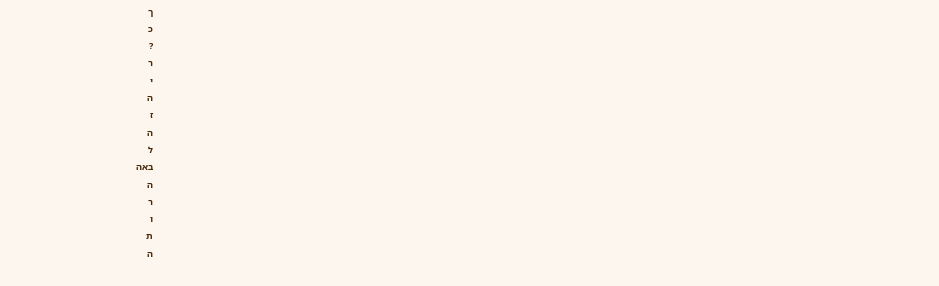ך
כ
?
ר
י
ה
ז
ה
ל
באה
ה
ר
ו
ת
ה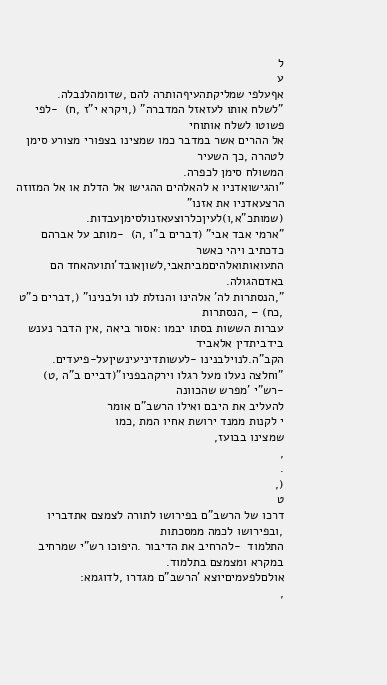ל
ע
אףעלפי שמליקתהעיףהותרה להם ,שדומהלנבלה.
"לשלח אותו לעזאזל המדברה" (,ויקרא י"ז ,ח)  -לפי פשוטו לשלח אותוחי
אל ההרים אשר במדבר כמו שמצינו בצפורי מצורע סימן לטהרה ,כך השעיר
המשולח סימן לכפרה.
"והגישואדניו א להאלהים ההגישו אל הדלת או אל המזוזה הרצעאדניו את אזנו"
(שמותכ"א,ו)לעיןכלרוצעאזנולסימןעבדות.
"ארמי אבד אבי" (דברים ב"ו ,ה)  -מותב על אברהם כדכתיב ויהי כאשר
התעואותואלהיםמביתאבי,לשוןאובד'ותועהאחד הם באדםהגולה.
",הנסתרות לה' אלהינו והנזלת לנו ולבנינו" (,דברים כ"ט ,כח) – ,הנסתרות
עברות הששות בסתו יבמו :אסור ביאה ,אין הדבר נענש בידביתדין אלאביד
הקב"ה.לנוילבנינו -לעשותדיניעינשיןעל-פיעדים.
"וחלצה נעלו מעל רגלו וירקהבפניו"(דביים ב"ה ,ט)  -רש"י 'מפרש שהכוונה
להעליב את היבם ואילו הרשב"ם אומר
י לקנות ממנד ירושת אחיו המת ,כמו
שמצינו בבועז,
,
.
(,
ט
דרכו של הרשב"ם בפירושו לתורה לצמצם אתדבריו ,ובפירושו לכמה ממסכתות
התלמוד  -להרחיב את הדיבור .היפוכו רש"י שמרחיב במקרא ומצמצם בתלמוד.
אולםלפעמיםיוצא 'הרשב"ם מגדרו ,לדוגמא:
,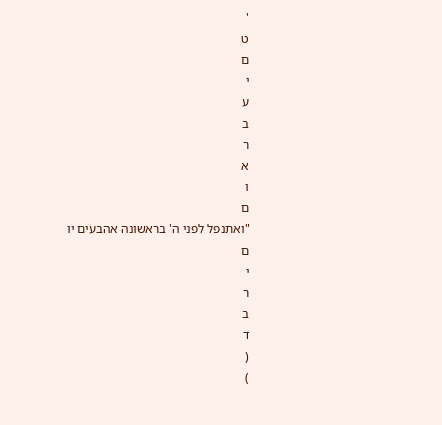'
ט
ם
י
ע
ב
ר
א
ו
ם
"ואתנפל לפני ה' בראשונה אהבעים יו
ם
י
ר
ב
ד
(
)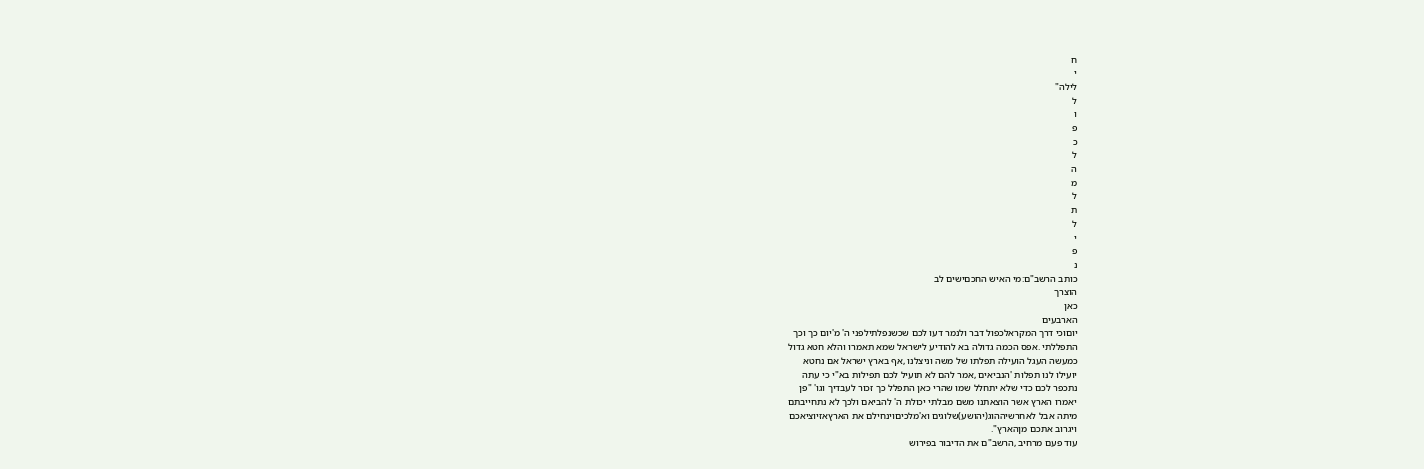ח
י
לילה"
ל
ו
פ
כ
ל
ה
מ
ל
ת
ל
י
פ
נ
כותב הרשב"ם:מי האיש החכםישים לב
הוצרך
כאן
הארבעים
יוםוכי דרך המקראלכפול דבר ולנמר דעו לכם שכשנפלתילפני ה' מ'יום כך וכך
התפללתי .אפס הכמה גדולה בא להודיע לישראל שמא תאמרו והלא חטא גדול
כמעשה העגל הועילה תפלתו של משה וניצלנו ,אף בארץ ישראל אם נחטא
יועילו לנו תפלות 'הנביאים ,אמר להם לא תועיל לכם תפילות בא"י כי עתה
נתכפר לכם כדי שלא יתחלל שמו שהרי כאן התפלל כך זכור לעבדיך וגו' "פן
יאמרו הארץ אשר הוצאתנו משם מבלתי יכולת ה' להביאם ולכך לא נתחייבתם
מיתה אבל לאחרשיההוג(יהושע)שלוגים וא'מלכיםוינחילם את הארץאזיוציאכם
ויגרוב אתכם מןהארץ".
עוד פעם מרחיב ,הרשב"ם את הדיבור בפירוש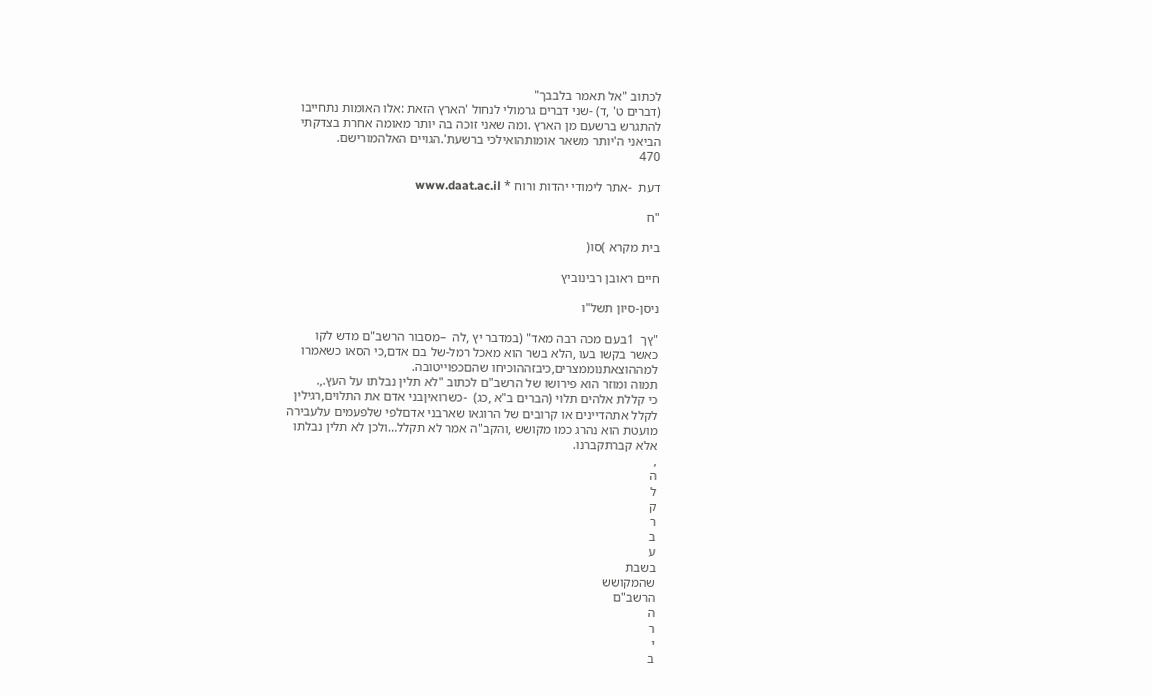לכתוב "אל תאמר בלבבך"
(דברים ט' ,ד) -שני דברים גרמולי לנחול 'הארץ הזאת :אלו האומות נתחייבו
להתגרש ברשעם מן הארץ .ומה שאני זוכה בה יותר מאומה אחרת בצדקתי
הביאני ה'יותר משאר אומותהואילכי ברשעת'.הגויים האלהמורישם.
470

דעת  -אתר לימודי יהדות ורוח * www.daat.ac.il

"ח

בית מקרא )סו(

חיים ראובן רבינוביץ

ניסן-סיון תשל"ו

"ץך  1בעם מכה רבה מאד" (במדבר יץ ,לה  –מסבור הרשב"ם מדש לקו
כאשר בקשו בעו ,הלא בשר הוא מאכל רמל-של בם אדם,כי הסאו כשאמרו
למההוצאתנוממצרים,כיבזההוכיחו שהםכפוייטובה.
תמוה ומוזר הוא פירושו של הרשב"ם לכתוב "לא תלין נבלתו על העץ.,.
כי קללת אלהים תלוי (הברים ב"א ,כג)  -כשרואיןבני אדם את התלוים,רגילין
לקלל אתהדיינים או קרובים של הרוגאו שארבני אדםלפי שלפעמים עלעבירה
מועטת הוא נהרג כמו מקושש ,והקב"ה אמר לא תקלל…ולכן לא תלין נבלתו
אלא קברתקברנו.
,
ה
ל
ק
ר
ב
ע
בשבת
שהמקושש
הרשב"ם
ה
ר
י
ב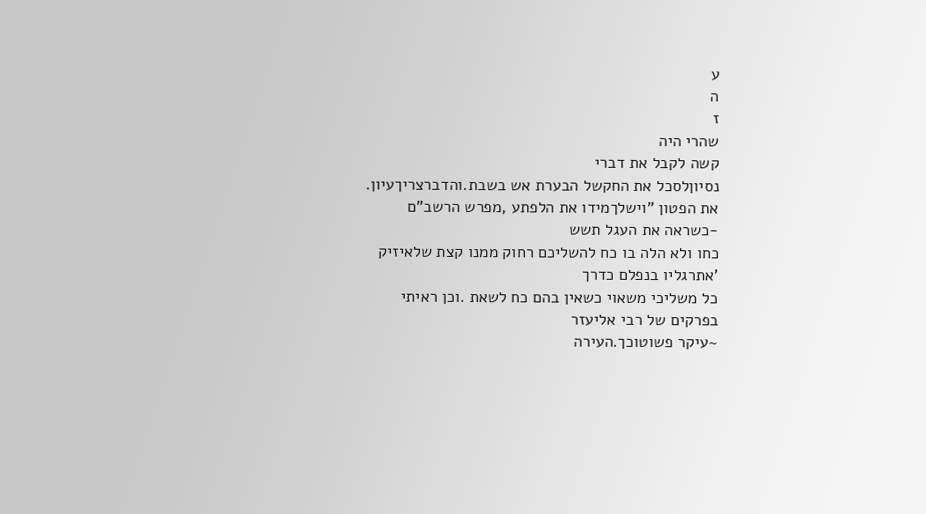ע
ה
ז
שהרי היה
קשה לקבל את דברי
נסיוןלסכל את החקשל הבערת אש בשבת.והדברצריךעיון.
את הפטון "וישלךמידו את הלפתע ,מפרש הרשב"ם  -כשראה את העגל תשש
כחו ולא הלה בו כח להשליכם רחוק ממנו קצת שלאיזיק 'אתרגליו בנפלם כדרך
כל משליכי משאוי כשאין בהם כח לשאת .וכן ראיתי בפרקים של רבי אליעזר
~עיקר פשוטוכך.העירה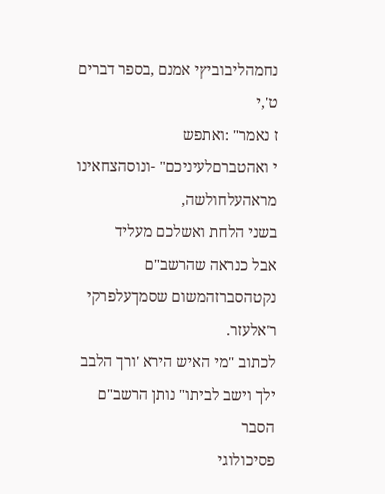נחמהליבוביץי אמנם ,בספר דברים ט',י
ז נאמר" :ואתפש
י ואהטברםלעיניכם" -ונוסהצחאינו מראהעלחולשה,
בשני הלחת ואשלכם מעליד
אבל כנראה שהרשב"ם נקטהסברזהמשום שסמךעלפרקי ר'אלעזר.
לכתוב "מי האיש הירא 'ורך הלבב ילך וישב לביתו" נותן הרשב"ם הסבר
פסיכולוגי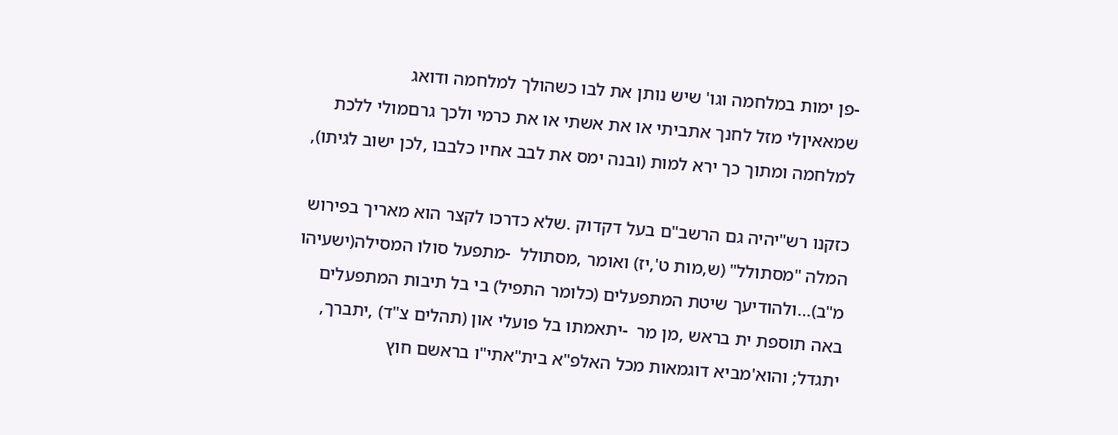-פן ימות במלחמה וגו' שיש נותן את לבו כשהולך למלחמה ודואג
שמאאיןלי מזל לחנך אתביתי או את אשתי או את כרמי ולכך גרםמולי ללכת
למלחמה ומתוך כך ירא למות (ובנה ימס את לבב אחיו כלבבו ,לכן ישוב לגיתו),

כזקנו רש"יהיה גם הרשב"ם בעל דקדוק .שלא כדרכו לקצר הוא מאריך בפירוש
המלה "מסתולל" (ש,מות ט',יז) ואומר ,מסתולל  -מתפעל סולו המסילה(ישעיהו
מ"ב)…ולהודיעך שיטת המתפעלים (כלומר התפיל) בי בל תיבות המתפעלים
באה תוספת ית בראש ,מן מר  -יתאמתו בל פועלי און (תהלים צ"ד) ,יתברך,
יתגדל; והוא'מביא דוגמאות מכל האלפ"א בית"אתי"ו בראשם חוץ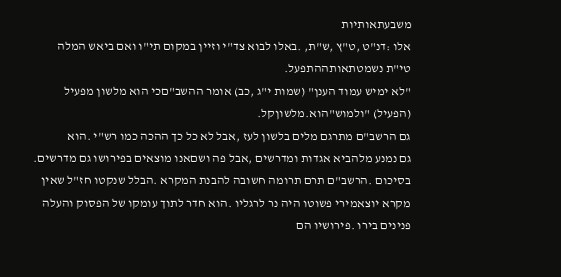משבעתאותיות
אלו :דנ"ט ,ט"ץ ,ש"ת, .באלו לבוא צד"י וזיין במקום תי"ו ואם ביאש המלה
טי"ת נשמטתאותההתפעל.
"לא ימיש עמוד הענן" (שמות י"ג ,כב) אומר ההשב"םכי הוא מלשון מפעיל
(הפעיל) "ולמוש"הוא.מלשוןקל.
גם הרשב"ם מתרגם מלים בלשון לעז ,אבל לא כל כך ההכה כמו רש"י .הוא
גם נמנע מלהביא אגדות ומדרשים ,אבל פה ושםאנו מוצאים בפירושו גם מדרשים.
בסיכום .הרשב"ם תרם תרומה חשובה להבנת המקרא .הבלל שנקטו חז"ל שאין
מקרא יוצאמירי פשוטו היה נר לרגליו .הוא חדר לתוך עומקו של הפסוק והעלה
פנינים בירו .פירושיו הם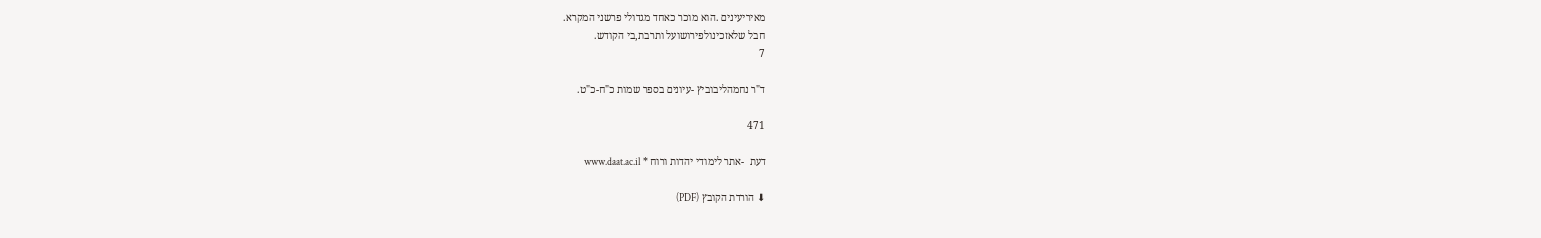מאיריעינים .הוא מוכר כאחד מגדולי פרשני המקרא.
חבל שלאזכינולפירושועל ותרבת,בי הקודש.
7

ד"ר נחמהליבוביץ -עיונים בספר שמות כ"ח-כ"ט.

471

דעת  -אתר לימודי יהדות ורוח * www.daat.ac.il

⬇ הורדת הקובץ (PDF)